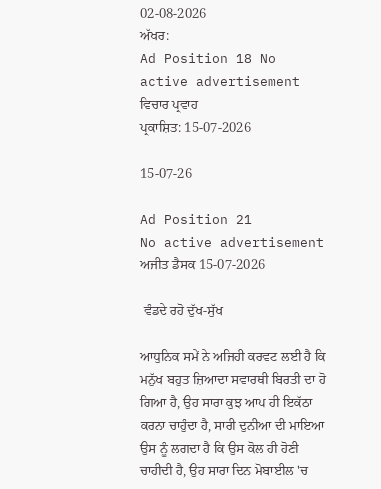02-08-2026
ਅੱਖਰ:
Ad Position 18 No active advertisement
ਵਿਚਾਰ ਪ੍ਰਵਾਹ
ਪ੍ਰਕਾਸ਼ਿਤ: 15-07-2026

15-07-26

Ad Position 21
No active advertisement
ਅਜੀਤ ਡੈਸਕ 15-07-2026

 ਵੰਡਦੇ ਰਹੋ ਦੁੱਖ-ਸੁੱਖ

ਆਧੁਨਿਕ ਸਮੇਂ ਨੇ ਅਜਿਹੀ ਕਰਵਟ ਲਈ ਹੈ ਕਿ ਮਨੁੱਖ ਬਹੁਤ ਜ਼ਿਆਦਾ ਸਵਾਰਥੀ ਬਿਰਤੀ ਦਾ ਹੋ ਗਿਆ ਹੈ, ਉਹ ਸਾਰਾ ਕੁਝ ਆਪ ਹੀ ਇਕੱਠਾ ਕਰਨਾ ਚਾਹੁੰਦਾ ਹੈ, ਸਾਰੀ ਦੁਨੀਆ ਦੀ ਮਾਇਆ ਉਸ ਨੂੰ ਲਗਦਾ ਹੈ ਕਿ ਉਸ ਕੋਲ ਹੀ ਹੋਣੀ ਚਾਹੀਦੀ ਹੈ, ਉਹ ਸਾਰਾ ਦਿਨ ਮੋਬਾਈਲ 'ਚ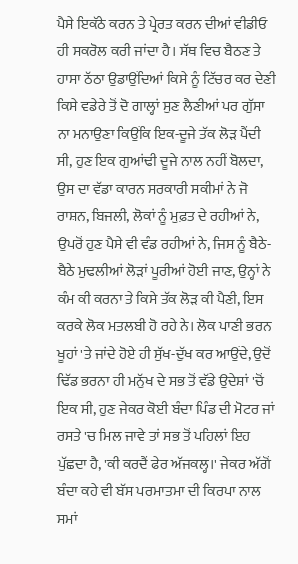ਪੈਸੇ ਇਕੱਠੇ ਕਰਨ ਤੇ ਪ੍ਰੇਰਤ ਕਰਨ ਦੀਆਂ ਵੀਡੀਓ ਹੀ ਸਕਰੋਲ ਕਰੀ ਜਾਂਦਾ ਹੈ। ਸੱਥ ਵਿਚ ਬੈਠਣ ਤੇ ਹਾਸਾ ਠੱਠਾ ਉਡਾਉਂਦਿਆਂ ਕਿਸੇ ਨੂੰ ਟਿੱਚਰ ਕਰ ਦੇਣੀ ਕਿਸੇ ਵਡੇਰੇ ਤੋਂ ਦੋ ਗਾਲ੍ਹਾਂ ਸੁਣ ਲੈਣੀਆਂ ਪਰ ਗੁੱਸਾ ਨਾ ਮਨਾਉਣਾ ਕਿਉਂਕਿ ਇਕ-ਦੂਜੇ ਤੱਕ ਲੋੜ ਪੈਂਦੀ ਸੀ, ਹੁਣ ਇਕ ਗੁਆਂਢੀ ਦੂਜੇ ਨਾਲ ਨਹੀਂ ਬੋਲਦਾ, ਉਸ ਦਾ ਵੱਡਾ ਕਾਰਨ ਸਰਕਾਰੀ ਸਕੀਮਾਂ ਨੇ ਜੋ ਰਾਸ਼ਨ, ਬਿਜਲੀ, ਲੋਕਾਂ ਨੂੰ ਮੁਫ਼ਤ ਦੇ ਰਹੀਆਂ ਨੇ, ਉਪਰੋਂ ਹੁਣ ਪੈਸੇ ਵੀ ਵੰਡ ਰਹੀਆਂ ਨੇ, ਜਿਸ ਨੂੰ ਬੈਠੇ-ਬੈਠੇ ਮੁਢਲੀਆਂ ਲੋੜਾਂ ਪੂਰੀਆਂ ਹੋਈ ਜਾਣ, ਉਨ੍ਹਾਂ ਨੇ ਕੰਮ ਕੀ ਕਰਨਾ ਤੇ ਕਿਸੇ ਤੱਕ ਲੋੜ ਕੀ ਪੈਣੀ, ਇਸ ਕਰਕੇ ਲੋਕ ਮਤਲਬੀ ਹੋ ਰਹੇ ਨੇ। ਲੋਕ ਪਾਣੀ ਭਰਨ ਖੂਹਾਂ 'ਤੇ ਜਾਂਦੇ ਹੋਏ ਹੀ ਸੁੱਖ-ਦੁੱਖ ਕਰ ਆਉਂਦੇ, ਉਦੋਂ ਢਿੱਡ ਭਰਨਾ ਹੀ ਮਨੁੱਖ ਦੇ ਸਭ ਤੋਂ ਵੱਡੇ ਉਦੇਸ਼ਾਂ 'ਚੋਂ ਇਕ ਸੀ, ਹੁਣ ਜੇਕਰ ਕੋਈ ਬੰਦਾ ਪਿੰਡ ਦੀ ਮੋਟਰ ਜਾਂ ਰਸਤੇ 'ਚ ਮਿਲ ਜਾਵੇ ਤਾਂ ਸਭ ਤੋਂ ਪਹਿਲਾਂ ਇਹ ਪੁੱਛਦਾ ਹੈ, 'ਕੀ ਕਰਦੈਂ ਫੇਰ ਅੱਜਕਲ੍ਹ।' ਜੇਕਰ ਅੱਗੋਂ ਬੰਦਾ ਕਹੇ ਵੀ ਬੱਸ ਪਰਮਾਤਮਾ ਦੀ ਕਿਰਪਾ ਨਾਲ ਸਮਾਂ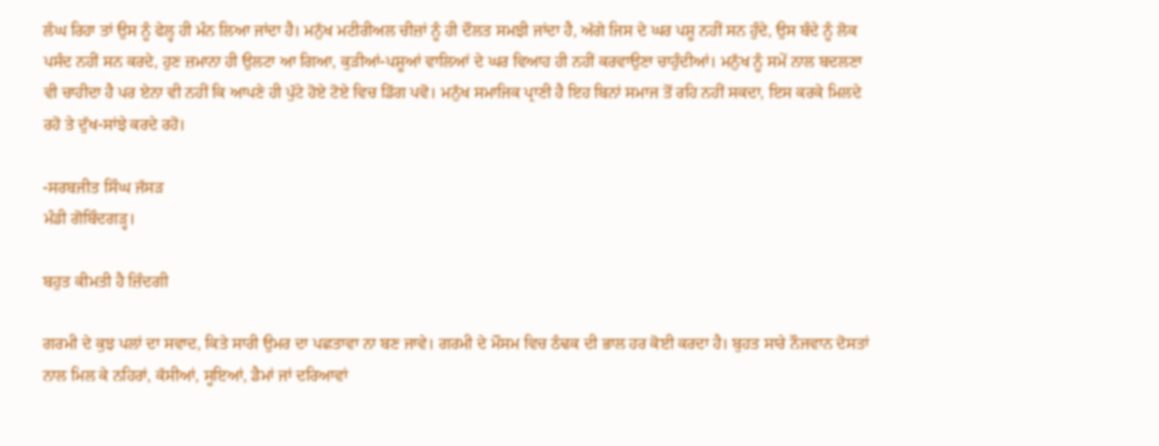ਲੰਘ ਰਿਹਾ ਤਾਂ ਉਸ ਨੂੰ ਫੇਲ੍ਹ ਹੀ ਮੰਨ ਲਿਆ ਜਾਂਦਾ ਹੈ। ਮਨੁੱਖ ਮਟੀਰੀਅਲ ਚੀਜ਼ਾਂ ਨੂੰ ਹੀ ਦੌਲਤ ਸਮਝੀ ਜਾਂਦਾ ਹੈ, ਅੱਗੇ ਜਿਸ ਦੇ ਘਰ ਪਸ਼ੂ ਨਹੀਂ ਸਨ ਹੁੰਦੇ, ਉਸ ਬੰਦੇ ਨੂੰ ਲੋਕ ਪਸੰਦ ਨਹੀਂ ਸਨ ਕਰਦੇ, ਹੁਣ ਜ਼ਮਾਨਾ ਹੀ ਉਲਟਾ ਆ ਗਿਆ, ਕੁੜੀਆਂ-ਪਸ਼ੂਆਂ ਵਾਲਿਆਂ ਦੇ ਘਰ ਵਿਆਹ ਹੀ ਨਹੀਂ ਕਰਵਾਉਣਾ ਚਾਹੁੰਦੀਆਂ। ਮਨੁੱਖ ਨੂੰ ਸਮੇਂ ਨਾਲ ਬਦਲਣਾ ਵੀ ਚਾਹੀਦਾ ਹੈ ਪਰ ਏਨਾ ਵੀ ਨਹੀਂ ਕਿ ਆਪਣੇ ਹੀ ਪੁੱਟੇ ਹੋਏ ਟੋਏ ਵਿਚ ਡਿੱਗ ਪਵੋ। ਮਨੁੱਖ ਸਮਾਜਿਕ ਪ੍ਰਾਣੀ ਹੈ ਇਹ ਬਿਨਾਂ ਸਮਾਜ ਤੋਂ ਰਹਿ ਨਹੀਂ ਸਕਦਾ, ਇਸ ਕਰਕੇ ਮਿਲਦੇ ਰਹੋ ਤੇ ਦੁੱਖ-ਸਾਂਝੇ ਕਰਦੇ ਰਹੋ।

-ਸਰਬਜੀਤ ਸਿੰਘ ਜੱਸੜ
ਮੰਡੀ ਗੋਬਿੰਦਗੜ੍ਹ।

ਬਹੁਤ ਕੀਮਤੀ ਹੈ ਜ਼ਿੰਦਗੀ

ਗਰਮੀ ਦੇ ਕੁਝ ਪਲਾਂ ਦਾ ਸਵਾਦ, ਕਿਤੇ ਸਾਰੀ ਉਮਰ ਦਾ ਪਛਤਾਵਾ ਨਾ ਬਣ ਜਾਵੇ। ਗਰਮੀ ਦੇ ਮੌਸਮ ਵਿਚ ਠੰਢਕ ਦੀ ਭਾਲ ਹਰ ਕੋਈ ਕਰਦਾ ਹੈ। ਬੁਹਤ ਸਾਰੇ ਨੌਜਵਾਨ ਦੋਸਤਾਂ ਨਾਲ ਮਿਲ ਕੇ ਨਹਿਰਾਂ, ਕੱਸੀਆਂ, ਸੂਇਆਂ, ਡੈਮਾਂ ਜਾਂ ਦਰਿਆਵਾਂ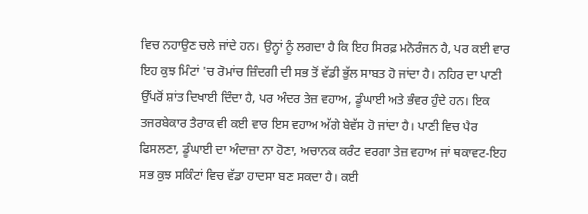ਵਿਚ ਨਹਾਉਣ ਚਲੇ ਜਾਂਦੇ ਹਨ। ਉਨ੍ਹਾਂ ਨੂੰ ਲਗਦਾ ਹੈ ਕਿ ਇਹ ਸਿਰਫ਼ ਮਨੋਰੰਜਨ ਹੈ, ਪਰ ਕਈ ਵਾਰ ਇਹ ਕੁਝ ਮਿੰਟਾਂ 'ਚ ਰੋਮਾਂਚ ਜ਼ਿੰਦਗੀ ਦੀ ਸਭ ਤੋਂ ਵੱਡੀ ਭੁੱਲ ਸਾਬਤ ਹੋ ਜਾਂਦਾ ਹੈ। ਨਹਿਰ ਦਾ ਪਾਣੀ ਉੱਪਰੋਂ ਸ਼ਾਂਤ ਦਿਖਾਈ ਦਿੰਦਾ ਹੈ, ਪਰ ਅੰਦਰ ਤੇਜ਼ ਵਹਾਅ, ਡੂੰਘਾਈ ਅਤੇ ਭੰਵਰ ਹੁੰਦੇ ਹਨ। ਇਕ ਤਜਰਬੇਕਾਰ ਤੈਰਾਕ ਵੀ ਕਈ ਵਾਰ ਇਸ ਵਹਾਅ ਅੱਗੇ ਬੇਵੱਸ ਹੋ ਜਾਂਦਾ ਹੈ। ਪਾਣੀ ਵਿਚ ਪੈਰ ਫਿਸਲਣਾ, ਡੂੰਘਾਈ ਦਾ ਅੰਦਾਜ਼ਾ ਨਾ ਹੋਣਾ, ਅਚਾਨਕ ਕਰੰਟ ਵਰਗਾ ਤੇਜ਼ ਵਹਾਅ ਜਾਂ ਥਕਾਵਟ-ਇਹ ਸਭ ਕੁਝ ਸਕਿੰਟਾਂ ਵਿਚ ਵੱਡਾ ਹਾਦਸਾ ਬਣ ਸਕਦਾ ਹੈ। ਕਈ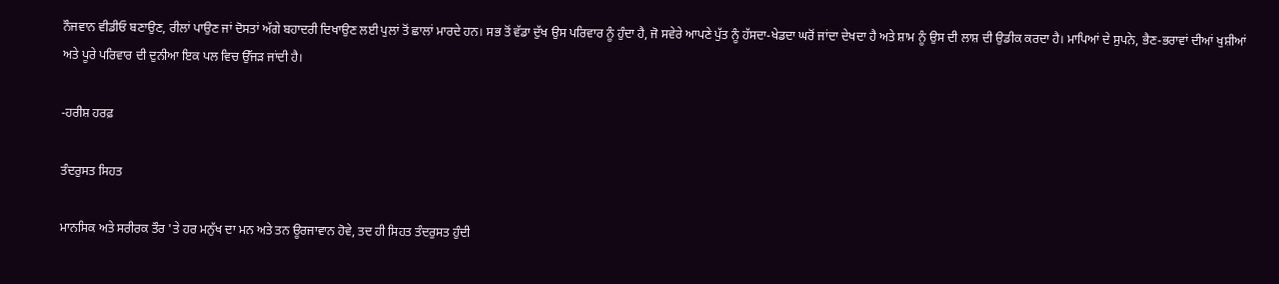ਨੌਜਵਾਨ ਵੀਡੀਓ ਬਣਾਉਣ, ਰੀਲਾਂ ਪਾਉਣ ਜਾਂ ਦੋਸਤਾਂ ਅੱਗੇ ਬਹਾਦਰੀ ਦਿਖਾਉਣ ਲਈ ਪੁਲਾਂ ਤੋਂ ਛਾਲਾਂ ਮਾਰਦੇ ਹਨ। ਸਭ ਤੋਂ ਵੱਡਾ ਦੁੱਖ ਉਸ ਪਰਿਵਾਰ ਨੂੰ ਹੁੰਦਾ ਹੈ, ਜੋ ਸਵੇਰੇ ਆਪਣੇ ਪੁੱਤ ਨੂੰ ਹੱਸਦਾ-ਖੇਡਦਾ ਘਰੋਂ ਜਾਂਦਾ ਦੇਖਦਾ ਹੈ ਅਤੇ ਸ਼ਾਮ ਨੂੰ ਉਸ ਦੀ ਲਾਸ਼ ਦੀ ਉਡੀਕ ਕਰਦਾ ਹੈ। ਮਾਪਿਆਂ ਦੇ ਸੁਪਨੇ, ਭੈਣ-ਭਰਾਵਾਂ ਦੀਆਂ ਖੁਸ਼ੀਆਂ ਅਤੇ ਪੂਰੇ ਪਰਿਵਾਰ ਦੀ ਦੁਨੀਆ ਇਕ ਪਲ ਵਿਚ ਉੱਜੜ ਜਾਂਦੀ ਹੈ।

-ਹਰੀਸ਼ ਹਰਫ਼

ਤੰਦਰੁਸਤ ਸਿਹਤ

ਮਾਨਸਿਕ ਅਤੇ ਸਰੀਰਕ ਤੌਰ 'ਤੇ ਹਰ ਮਨੁੱਖ ਦਾ ਮਨ ਅਤੇ ਤਨ ਊਰਜਾਵਾਨ ਹੋਵੇ, ਤਦ ਹੀ ਸਿਹਤ ਤੰਦਰੁਸਤ ਹੁੰਦੀ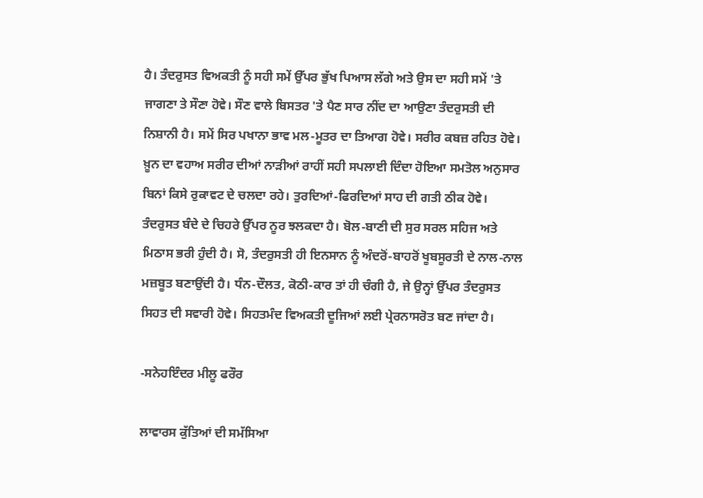ਹੈ। ਤੰਦਰੁਸਤ ਵਿਅਕਤੀ ਨੂੰ ਸਹੀ ਸਮੇਂ ਉੱਪਰ ਭੁੱਖ ਪਿਆਸ ਲੱਗੇ ਅਤੇ ਉਸ ਦਾ ਸਹੀ ਸਮੇਂ 'ਤੇ ਜਾਗਣਾ ਤੇ ਸੌਣਾ ਹੋਵੇ। ਸੌਣ ਵਾਲੇ ਬਿਸਤਰ 'ਤੇ ਪੈਣ ਸਾਰ ਨੀਂਦ ਦਾ ਆਉਣਾ ਤੰਦਰੁਸਤੀ ਦੀ ਨਿਸ਼ਾਨੀ ਹੈ। ਸਮੇਂ ਸਿਰ ਪਖਾਨਾ ਭਾਵ ਮਲ-ਮੂਤਰ ਦਾ ਤਿਆਗ ਹੋਵੇ। ਸਰੀਰ ਕਬਜ਼ ਰਹਿਤ ਹੋਵੇ। ਖ਼ੂਨ ਦਾ ਵਹਾਅ ਸਰੀਰ ਦੀਆਂ ਨਾੜੀਆਂ ਰਾਹੀਂ ਸਹੀ ਸਪਲਾਈ ਦਿੰਦਾ ਹੋਇਆ ਸਮਤੋਲ ਅਨੁਸਾਰ ਬਿਨਾਂ ਕਿਸੇ ਰੁਕਾਵਟ ਦੇ ਚਲਦਾ ਰਹੇ। ਤੁਰਦਿਆਂ-ਫਿਰਦਿਆਂ ਸਾਹ ਦੀ ਗਤੀ ਠੀਕ ਹੋਵੇ। ਤੰਦਰੁਸਤ ਬੰਦੇ ਦੇ ਚਿਹਰੇ ਉੱਪਰ ਨੂਰ ਝਲਕਦਾ ਹੈ। ਬੋਲ-ਬਾਣੀ ਦੀ ਸੁਰ ਸਰਲ ਸਹਿਜ ਅਤੇ ਮਿਠਾਸ ਭਰੀ ਹੁੰਦੀ ਹੈ। ਸੋ, ਤੰਦਰੁਸਤੀ ਹੀ ਇਨਸਾਨ ਨੂੰ ਅੰਦਰੋਂ-ਬਾਹਰੋਂ ਖੂਬਸੂਰਤੀ ਦੇ ਨਾਲ-ਨਾਲ ਮਜ਼ਬੂਤ ਬਣਾਉਂਦੀ ਹੈ। ਧੰਨ-ਦੌਲਤ, ਕੋਠੀ-ਕਾਰ ਤਾਂ ਹੀ ਚੰਗੀ ਹੈ, ਜੇ ਉਨ੍ਹਾਂ ਉੱਪਰ ਤੰਦਰੁਸਤ ਸਿਹਤ ਦੀ ਸਵਾਰੀ ਹੋਵੇ। ਸਿਹਤਮੰਦ ਵਿਅਕਤੀ ਦੂਜਿਆਂ ਲਈ ਪ੍ਰੇਰਨਾਸਰੋਤ ਬਣ ਜਾਂਦਾ ਹੈ।

-ਸਨੇਹਇੰਦਰ ਮੀਲੂ ਫਰੌਰ

ਲਾਵਾਰਸ ਕੁੱਤਿਆਂ ਦੀ ਸਮੱਸਿਆ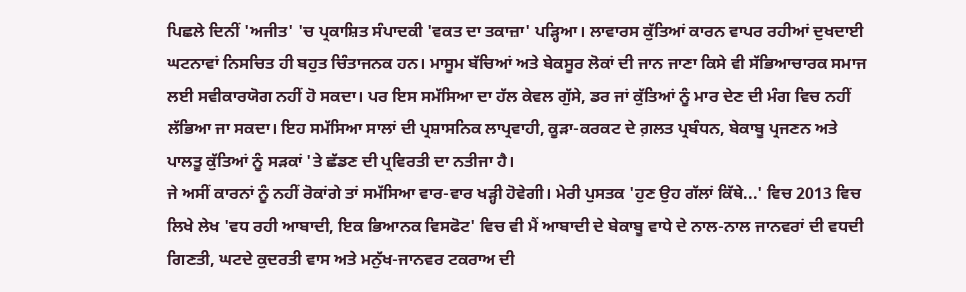ਪਿਛਲੇ ਦਿਨੀਂ 'ਅਜੀਤ' 'ਚ ਪ੍ਰਕਾਸ਼ਿਤ ਸੰਪਾਦਕੀ 'ਵਕਤ ਦਾ ਤਕਾਜ਼ਾ' ਪੜ੍ਹਿਆ। ਲਾਵਾਰਸ ਕੁੱਤਿਆਂ ਕਾਰਨ ਵਾਪਰ ਰਹੀਆਂ ਦੁਖਦਾਈ ਘਟਨਾਵਾਂ ਨਿਸਚਿਤ ਹੀ ਬਹੁਤ ਚਿੰਤਾਜਨਕ ਹਨ। ਮਾਸੂਮ ਬੱਚਿਆਂ ਅਤੇ ਬੇਕਸੂਰ ਲੋਕਾਂ ਦੀ ਜਾਨ ਜਾਣਾ ਕਿਸੇ ਵੀ ਸੱਭਿਆਚਾਰਕ ਸਮਾਜ ਲਈ ਸਵੀਕਾਰਯੋਗ ਨਹੀਂ ਹੋ ਸਕਦਾ। ਪਰ ਇਸ ਸਮੱਸਿਆ ਦਾ ਹੱਲ ਕੇਵਲ ਗੁੱਸੇ, ਡਰ ਜਾਂ ਕੁੱਤਿਆਂ ਨੂੰ ਮਾਰ ਦੇਣ ਦੀ ਮੰਗ ਵਿਚ ਨਹੀਂ ਲੱਭਿਆ ਜਾ ਸਕਦਾ। ਇਹ ਸਮੱਸਿਆ ਸਾਲਾਂ ਦੀ ਪ੍ਰਸ਼ਾਸਨਿਕ ਲਾਪ੍ਰਵਾਹੀ, ਕੂੜਾ-ਕਰਕਟ ਦੇ ਗ਼ਲਤ ਪ੍ਰਬੰਧਨ, ਬੇਕਾਬੂ ਪ੍ਰਜਣਨ ਅਤੇ ਪਾਲਤੂ ਕੁੱਤਿਆਂ ਨੂੰ ਸੜਕਾਂ 'ਤੇ ਛੱਡਣ ਦੀ ਪ੍ਰਵਿਰਤੀ ਦਾ ਨਤੀਜਾ ਹੈ।
ਜੇ ਅਸੀਂ ਕਾਰਨਾਂ ਨੂੰ ਨਹੀਂ ਰੋਕਾਂਗੇ ਤਾਂ ਸਮੱਸਿਆ ਵਾਰ-ਵਾਰ ਖੜ੍ਹੀ ਹੋਵੇਗੀ। ਮੇਰੀ ਪੁਸਤਕ 'ਹੁਣ ਉਹ ਗੱਲਾਂ ਕਿੱਥੇ...' ਵਿਚ 2013 ਵਿਚ ਲਿਖੇ ਲੇਖ 'ਵਧ ਰਹੀ ਆਬਾਦੀ, ਇਕ ਭਿਆਨਕ ਵਿਸਫੋਟ' ਵਿਚ ਵੀ ਮੈਂ ਆਬਾਦੀ ਦੇ ਬੇਕਾਬੂ ਵਾਧੇ ਦੇ ਨਾਲ-ਨਾਲ ਜਾਨਵਰਾਂ ਦੀ ਵਧਦੀ ਗਿਣਤੀ, ਘਟਦੇ ਕੁਦਰਤੀ ਵਾਸ ਅਤੇ ਮਨੁੱਖ-ਜਾਨਵਰ ਟਕਰਾਅ ਦੀ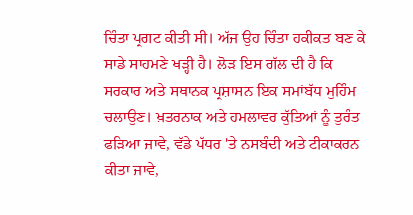ਚਿੰਤਾ ਪ੍ਰਗਟ ਕੀਤੀ ਸੀ। ਅੱਜ ਉਹ ਚਿੰਤਾ ਹਕੀਕਤ ਬਣ ਕੇ ਸਾਡੇ ਸਾਹਮਣੇ ਖੜ੍ਹੀ ਹੈ। ਲੋੜ ਇਸ ਗੱਲ ਦੀ ਹੈ ਕਿ ਸਰਕਾਰ ਅਤੇ ਸਥਾਨਕ ਪ੍ਰਸ਼ਾਸਨ ਇਕ ਸਮਾਂਬੱਧ ਮੁਹਿੰਮ ਚਲਾਉਣ। ਖ਼ਤਰਨਾਕ ਅਤੇ ਹਮਲਾਵਰ ਕੁੱਤਿਆਂ ਨੂੰ ਤੁਰੰਤ ਫੜਿਆ ਜਾਵੇ, ਵੱਡੇ ਪੱਧਰ 'ਤੇ ਨਸਬੰਦੀ ਅਤੇ ਟੀਕਾਕਰਨ ਕੀਤਾ ਜਾਵੇ,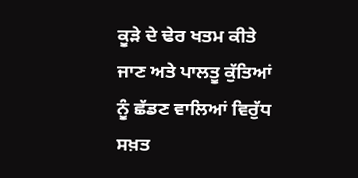ਕੂੜੇ ਦੇ ਢੇਰ ਖਤਮ ਕੀਤੇ ਜਾਣ ਅਤੇ ਪਾਲਤੂ ਕੁੱਤਿਆਂ ਨੂੰ ਛੱਡਣ ਵਾਲਿਆਂ ਵਿਰੁੱਧ ਸਖ਼ਤ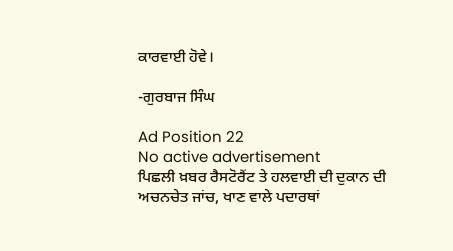ਕਾਰਵਾਈ ਹੋਵੇ।

-ਗੁਰਬਾਜ ਸਿੰਘ

Ad Position 22
No active advertisement
ਪਿਛਲੀ ਖ਼ਬਰ ਰੈਸਟੋਰੈਂਟ ਤੇ ਹਲਵਾਈ ਦੀ ਦੁਕਾਨ ਦੀ ਅਚਨਚੇਤ ਜਾਂਚ, ਖਾਣ ਵਾਲੇ ਪਦਾਰਥਾਂ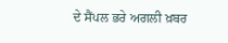ਦੇ ਸੈਂਪਲ ਭਰੇ ਅਗਲੀ ਖ਼ਬਰ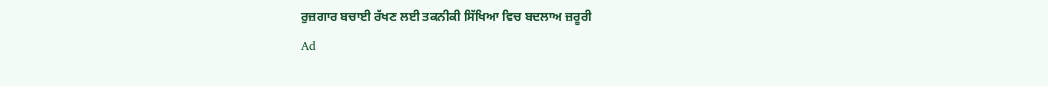ਰੁਜ਼ਗਾਰ ਬਚਾਈ ਰੱਖਣ ਲਈ ਤਕਨੀਕੀ ਸਿੱਖਿਆ ਵਿਚ ਬਦਲਾਅ ਜ਼ਰੂਰੀ
Ad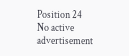Position 24
No active advertisement